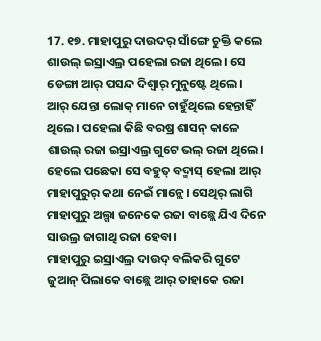17. ୧୭. ମାହାପୁରୁ ଦାଉଦର୍ ସାଁଙ୍ଗେ ଚୁକ୍ତି କଲେ
ଶାଉଲ୍ ଇସ୍ରାଏଲ୍ର ପହେଲା ରଜା ଥିଲେ। ସେ ଡେଙ୍ଗା ଆର୍ ପସନ୍ଦ ଦିଶ୍ବାର୍ ମୁନୁଷ୍ଟେ ଥିଲେ। ଆର୍ ଯେନ୍ତା ଲୋକ୍ ମାନେ ଚାହୁଁଥିଲେ ହେନ୍ତାହିଁ ଥିଲେ। ପହେଲା କିଛି ବରଷ୍ର ଶାସନ୍ କାଳେ ଶାଉଲ୍ ରଜା ଇସ୍ରାଏଲ୍ର ଗୁଟେ ଭଲ୍ ରଜା ଥିଲେ। ହେଲେ ପଛେକା ସେ ବହୁତ୍ ବଦ୍ମାସ୍ ହେଲା ଆର୍ ମାହାପୁରୁର୍ କଥା ନେଇଁ ମାନ୍ଲେ। ସେଥିର୍ ଲାଗି ମାହାପୁରୁ ଅଲ୍ଗା ଜନେକେ ରଜା ବାଛ୍ଲେ ଯିଏ ଦିନେ ସାଉଲ୍ର ଜାଗାଥି ରଜା ହେବା।
ମାହାପୁରୁ ଇସ୍ରାଏଲ୍ର ଦାଉଦ୍ ବଲିକରି ଗୁଟେ ଜୁଆନ୍ ପିଲାକେ ବାଛ୍ଲେ ଆର୍ ତାହାକେ ରଜା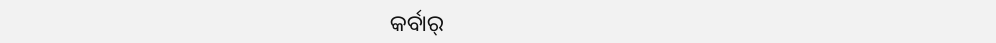କର୍ବାର୍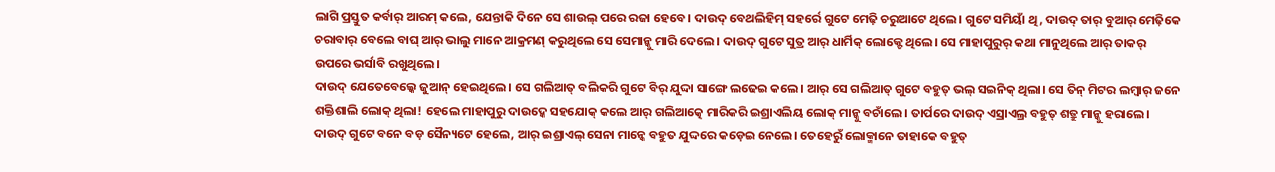ଲାଗି ପ୍ରସ୍ତୁତ କର୍ବାର୍ ଆରମ୍ କଲେ, ଯେନ୍ତାକି ଦିନେ ସେ ଶାଉଲ୍ ପରେ ରଜା ହେବେ। ଦାଉଦ୍ ବେଥଲିହିମ୍ ସହର୍ରେ ଗୁଟେ ମେଢ଼ି ଚରୁଆଟେ ଥିଲେ। ଗୁଟେ ସମିୟାଁ ଥି, ଦାଉଦ୍ ତାର୍ ବୁଆର୍ ମେଢ଼ିକେ ଚରାବାର୍ ବେଲେ ବାଘ୍ ଆର୍ ଭାଲୁ ମାନେ ଆକ୍ରମଣ୍ କରୁଥିଲେ ସେ ସେମାନ୍କୁ ମାରି ଦେଲେ। ଦାଉଦ୍ ଗୁଟେ ସୁତ୍ର ଆର୍ ଧାର୍ମିକ୍ ଲୋକ୍ଟେ ଥିଲେ। ସେ ମାହାପୁରୁର୍ କଥା ମାନୁଥିଲେ ଆର୍ ତାକର୍ ଉପରେ ଭର୍ସାବି ରଖୁଥିଲେ।
ଦାଉଦ୍ ଯେତେବେଲ୍କେ ଜୁଆନ୍ ହେଇଥିଲେ। ସେ ଗଲିଆତ୍ ବଲିକରି ଗୁଟେ ବିର୍ ଯୁଦ୍ଦା ସାଙ୍ଗେ ଲଢେଇ କଲେ। ଆର୍ ସେ ଗଲିଆତ୍ ଗୁଟେ ବହୁତ୍ ଭଲ୍ ସଇନିକ୍ ଥିଲା। ସେ ତିନ୍ ମିଟର ଲମ୍ୱାର୍ ଜନେ ଶକ୍ତିଶାଲି ଲୋକ୍ ଥିଲା! ହେଲେ ମାହାପୁରୁ ଦାଉଦ୍କେ ସହଯୋକ୍ କଲେ ଆର୍ ଗଲିଆତ୍କେ ମାରିକରି ଇଶ୍ରାଏଲିୟ ଲୋକ୍ ମାନ୍କୁ ବଚାଁଲେ। ତାର୍ପରେ ଦାଉଦ୍ ଏସ୍ରାଏଲ୍ର ବହୁତ୍ ଶତ୍ରୁ ମାନ୍କୁ ହରାଲେ। ଦାଉଦ୍ ଗୁଟେ ବନେ ବଡ଼ ସୈନ୍ୟଟେ ହେଲେ, ଆର୍ ଇଶ୍ରାଏଲ୍ ସେନା ମାନ୍କେ ବହୁତ ଯୁଦ୍ଦରେ କଡ଼େଇ ନେଲେ। ତେହେରୁଁ ଲୋକ୍ମାନେ ତାହାକେ ବହୁତ୍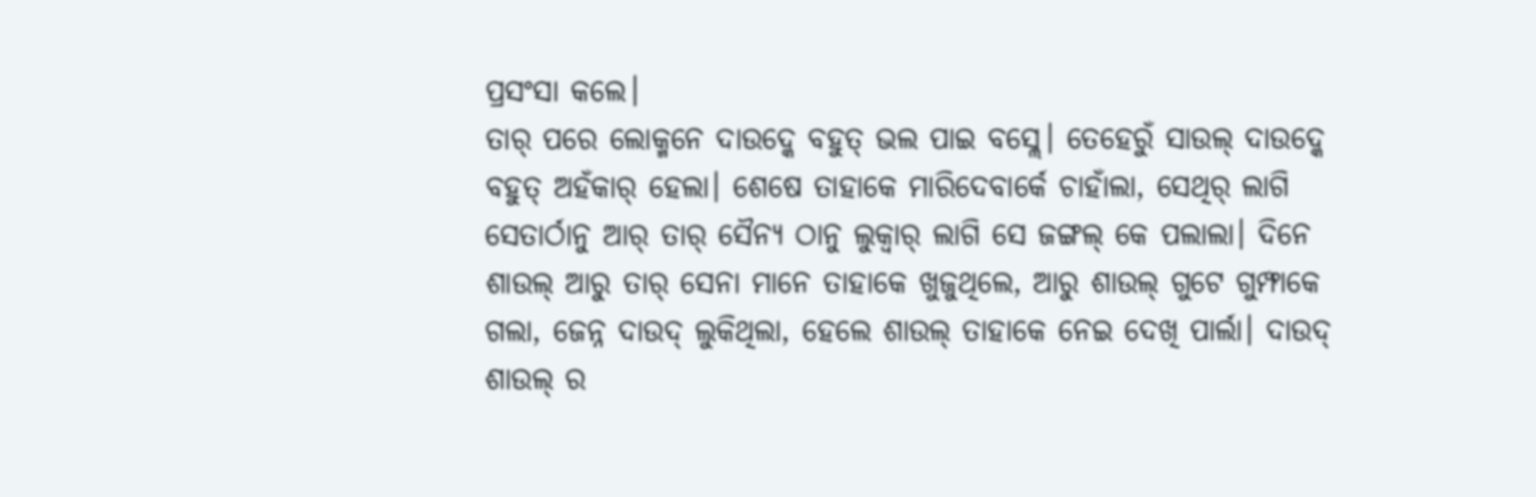ପ୍ରସଂସା କଲେ।
ତାର୍ ପରେ ଲୋକ୍ମନେ ଦାଉଦ୍କେ ବହୁତ୍ ଭଲ ପାଇ ବସ୍ଲେ। ତେହେରୁଁ ସାଉଲ୍ ଦାଉଦ୍କେ ବହୁତ୍ ଅହଁକାର୍ ହେଲା। ଶେଷେ ତାହାକେ ମାରିଦେବାର୍କେ ଚାହାଁଲା, ସେଥିର୍ ଲାଗି ସେତାର୍ଠାନୁ ଆର୍ ତାର୍ ସୈନ୍ୟ ଠାନୁ ଲୁକ୍ବାର୍ ଲାଗି ସେ ଜଙ୍ଗଲ୍ କେ ପଲାଲା। ଦିନେ ଶାଉଲ୍ ଆରୁ ତାର୍ ସେନା ମାନେ ତାହାକେ ଖୁଜୁଥିଲେ, ଆରୁ ଶାଉଲ୍ ଗୁଟେ ଗୁମ୍ଫାକେ ଗଲା, ଜେନ୍ନ ଦାଉଦ୍ ଲୁକିଥିଲା, ହେଲେ ଶାଉଲ୍ ତାହାକେ ନେଇ ଦେଖି ପାର୍ଲା। ଦାଉଦ୍ ଶାଉଲ୍ ର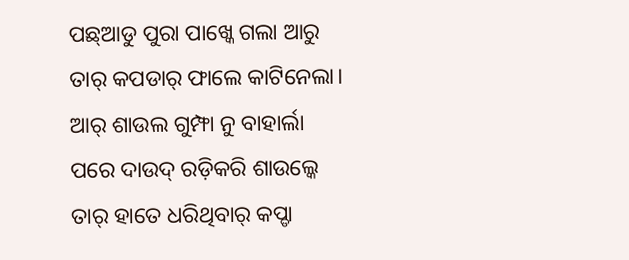ପଛ୍ଆଡୁ ପୁରା ପାଖ୍କେ ଗଲା ଆରୁ ତାର୍ କପଡାର୍ ଫାଲେ କାଟିନେଲା। ଆର୍ ଶାଉଲ ଗୁମ୍ଫା ନୁ ବାହାର୍ଲା ପରେ ଦାଉଦ୍ ରଡ଼ିକରି ଶାଉଲ୍କେ ତାର୍ ହାତେ ଧରିଥିବାର୍ କପ୍ଡା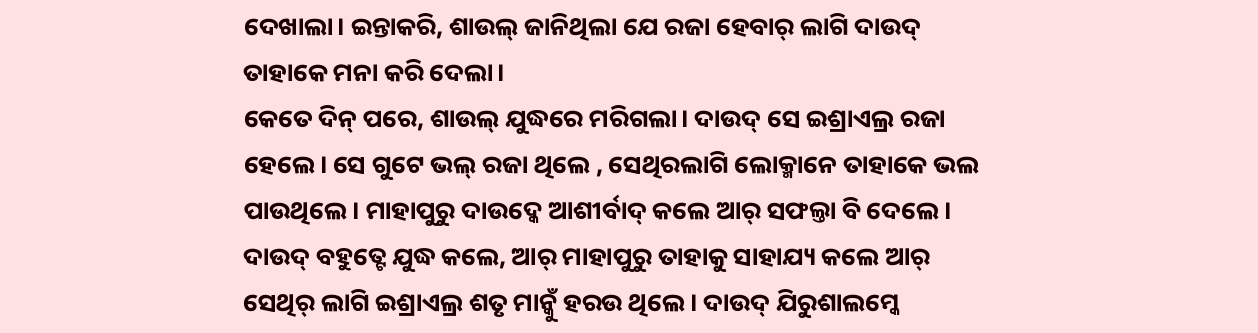ଦେଖାଲା। ଇନ୍ତାକରି, ଶାଉଲ୍ ଜାନିଥିଲା ଯେ ରଜା ହେବାର୍ ଲାଗି ଦାଉଦ୍ ତାହାକେ ମନା କରି ଦେଲା।
କେତେ ଦିନ୍ ପରେ, ଶାଉଲ୍ ଯୁଦ୍ଧରେ ମରିଗଲା। ଦାଉଦ୍ ସେ ଇଶ୍ରାଏଲ୍ର ରଜା ହେଲେ। ସେ ଗୁଟେ ଭଲ୍ ରଜା ଥିଲେ , ସେଥିରଲାଗି ଲୋକ୍ମାନେ ତାହାକେ ଭଲ ପାଉଥିଲେ। ମାହାପୁରୁ ଦାଉଦ୍କେ ଆଶୀର୍ବାଦ୍ କଲେ ଆର୍ ସଫଲ୍ତା ବି ଦେଲେ। ଦାଉଦ୍ ବହୁତ୍ଟେ ଯୁଦ୍ଧ କଲେ, ଆର୍ ମାହାପୁରୁ ତାହାକୁ ସାହାଯ୍ୟ କଲେ ଆର୍ ସେଥିର୍ ଲାଗି ଇଶ୍ରାଏଲ୍ର ଶତୃ ମାନ୍କୁଁ ହରଉ ଥିଲେ। ଦାଉଦ୍ ଯିରୁଶାଲମ୍କେ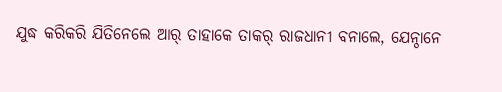ଯୁଦ୍ଧ କରିକରି ଯିତିନେଲେ ଆର୍ ତାହାକେ ତାକର୍ ରାଜଧାନୀ ବନାଲେ, ଯେନ୍ଠାନେ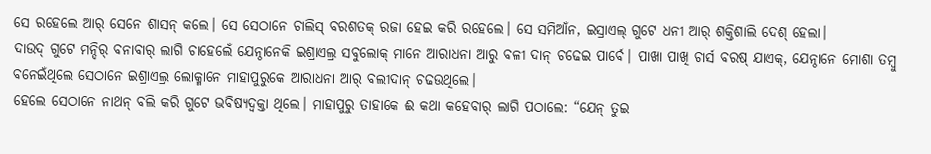ସେ ରହେଲେ ଆର୍ ସେନେ ଶାସନ୍ କଲେ। ସେ ସେଠାନେ ଚାଲିସ୍ ବରଶତକ୍ ରଜା ହେଇ କରି ରହେଲେ। ସେ ସମିଆଁନ, ଇସ୍ରାଏଲ୍ ଗୁଟେ ଧନୀ ଆର୍ ଶକ୍ତିଶାଲି ଦେଶ୍ ହେଲା।
ଦାଉଦ୍ ଗୁଟେ ମନ୍ଦିର୍ ବନାବାର୍ ଲାଗି ଚାହେଲେଁ ଯେନ୍ଠାନେକି ଇଶ୍ରାଏଲ୍ର ସବୁଲୋକ୍ ମାନେ ଆରାଧନା ଆରୁ ବଳୀ ଦାନ୍ ଚଢେଇ ପାର୍ବେ। ପାଖା ପାଖି ଚାର୍ସ ବରଷ୍ ଯାଏକ୍, ଯେନ୍ଠାନେ ମୋଶା ତମ୍ବୁ ବନେଇଁଥିଲେ ସେଠାନେ ଇଶ୍ରାଏଲ୍ର ଲୋକ୍ମାନେ ମାହାପୁରୁକେ ଆରାଧନା ଆର୍ ବଲୀଦାନ୍ ଚଢଉଥିଲେ।
ହେଲେ ସେଠାନେ ନାଥନ୍ ବଲି କରି ଗୁଟେ ଭବିଷ୍ୟଦ୍ବକ୍ତା ଥିଲେ। ମାହାପୁରୁ ତାହାକେ ଈ କଥା କହେବାର୍ ଲାଗି ପଠାଲେ: “ଯେନ୍ ତୁଇ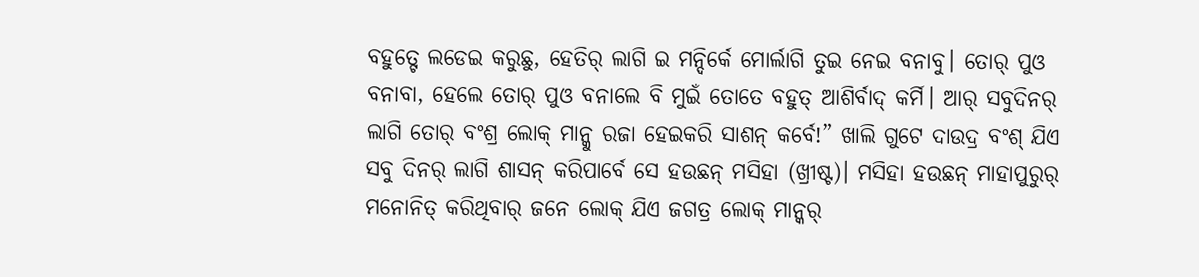ବହୁତ୍ଟେ ଲଡେଇ କରୁଛୁ, ହେତିର୍ ଲାଗି ଇ ମନ୍ଦିର୍କେ ମୋର୍ଲାଗି ତୁଇ ନେଇ ବନାବୁ। ତୋର୍ ପୁଓ ବନାବା, ହେଲେ ତୋର୍ ପୁଓ ବନାଲେ ବି ମୁଇଁ ତୋତେ ବହୁତ୍ ଆଶିର୍ବାଦ୍ କର୍ମି। ଆର୍ ସବୁଦିନର୍ ଲାଗି ତୋର୍ ବଂଶ୍ର ଲୋକ୍ ମାନ୍କୁ ରଜା ହେଇକରି ସାଶନ୍ କର୍ବେ!” ଖାଲି ଗୁଟେ ଦାଉଦ୍ର ବଂଶ୍ ଯିଏ ସବୁ ଦିନର୍ ଲାଗି ଶାସନ୍ କରିପାର୍ବେ ସେ ହଉଛନ୍ ମସିହା (ଖ୍ରୀଷ୍ଟ)। ମସିହା ହଉଛନ୍ ମାହାପୁରୁର୍ ମନୋନିତ୍ କରିଥିବାର୍ ଜନେ ଲୋକ୍ ଯିଏ ଜଗତ୍ର ଲୋକ୍ ମାନ୍କର୍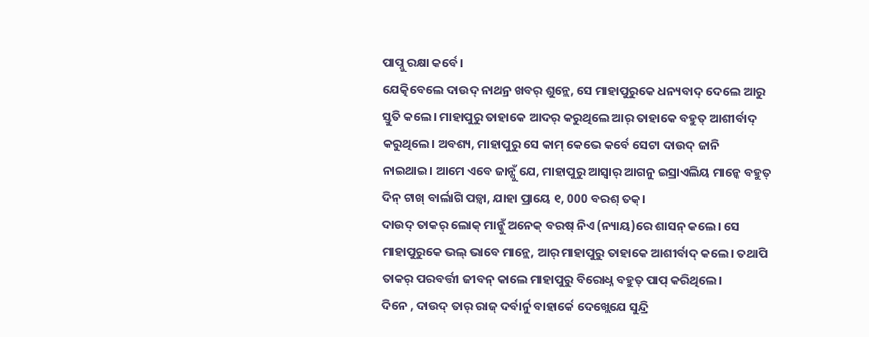ପାପ୍ନୁ ରକ୍ଷା କର୍ବେ।
ଯେତ୍କିବେଲେ ଦାଉଦ୍ ନାଥନ୍ର ଖବର୍ ଶୁନ୍ଲେ, ସେ ମାହାପୁରୁକେ ଧନ୍ୟବାଦ୍ ଦେଲେ ଆରୁ ସ୍ତୁତି କଲେ। ମାହାପୁରୁ ତାହାକେ ଆଦର୍ କରୁଥିଲେ ଆର୍ ତାହାକେ ବହୁତ୍ ଆଶୀର୍ବାଦ୍ କରୁଥିଲେ। ଅବଶ୍ୟ, ମାହାପୁରୁ ସେ କାମ୍ କେଭେ କର୍ବେ ସେଟା ଦାଉଦ୍ ଜାନି ନାଇଥାଇ। ଆମେ ଏବେ ଜାନ୍ସୁଁ ଯେ, ମାହାପୁରୁ ଆସ୍ବାର୍ ଆଗନୁ ଇସ୍ରାଏଲିୟ ମାନ୍କେ ବହୁତ୍ ଦିନ୍ ଟାଖ୍ ବାର୍ଲାଗି ପଡ଼୍ବା, ଯାହା ପ୍ରାୟେ ୧, 000 ବରଶ୍ ତକ୍।
ଦାଉଦ୍ ତାକର୍ ଲୋକ୍ ମାନ୍କୁଁ ଅନେକ୍ ବରଷ୍ ନିଏ (ନ୍ୟାୟ)ରେ ଶାସନ୍ କଲେ। ସେ ମାହାପୁରୁକେ ଭଲ୍ ଭାବେ ମାନ୍ଲେ, ଆର୍ ମାହାପୁରୁ ତାହାକେ ଆଶୀର୍ବାଦ୍ କଲେ। ତଥାପି ତାକର୍ ପରବର୍ତ୍ତୀ ଜୀବନ୍ କାଲେ ମାହାପୁରୁ ବିରୋଧ୍ନ ବହୁତ୍ ପାପ୍ କରିଥିଲେ।
ଦିନେ , ଦାଉଦ୍ ତାର୍ ରାଜ୍ ଦର୍ବାର୍ନୁ ବାହାର୍କେ ଦେଖ୍ଲେଯେ ସୁନ୍ଦ୍ରି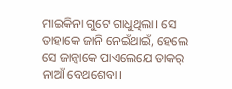ମାଇକିନା ଗୁଟେ ଗାଧୁଥିଲା। ସେ ତାହାକେ ଜାନି ନେଇଁଥାଇଁ, ହେଲେ ସେ ଜାନ୍ବାକେ ପାଏଲେଯେ ତାକର୍ ନାଆଁ ବେଥଶେବା।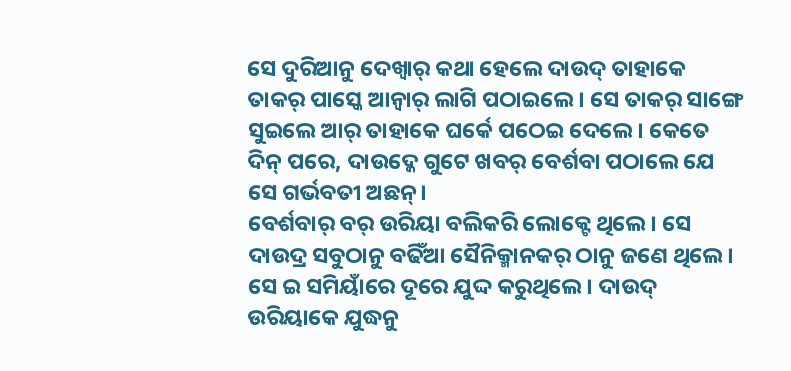ସେ ଦୁରିଆନୁ ଦେଖ୍ବାର୍ କଥା ହେଲେ ଦାଉଦ୍ ତାହାକେ ତାକର୍ ପାସ୍କେ ଆନ୍ବାର୍ ଲାଗି ପଠାଇଲେ। ସେ ତାକର୍ ସାଙ୍ଗେ ସୁଇଲେ ଆର୍ ତାହାକେ ଘର୍କେ ପଠେଇ ଦେଲେ। କେତେ ଦିନ୍ ପରେ, ଦାଉଦ୍କେ ଗୁଟେ ଖବର୍ ବେର୍ଶବା ପଠାଲେ ଯେ ସେ ଗର୍ଭବତୀ ଅଛନ୍।
ବେର୍ଶବାର୍ ବର୍ ଉରିୟା ବଲିକରି ଲୋକ୍ଟେ ଥିଲେ। ସେ ଦାଉଦ୍ର ସବୁଠାନୁ ବଢିଁଆ ସୈନିକ୍ମାନକର୍ ଠାନୁ ଜଣେ ଥିଲେ। ସେ ଇ ସମିୟାଁରେ ଦୂରେ ଯୁଦ୍ଦ କରୁଥିଲେ। ଦାଉଦ୍ ଉରିୟାକେ ଯୁଦ୍ଧନୁ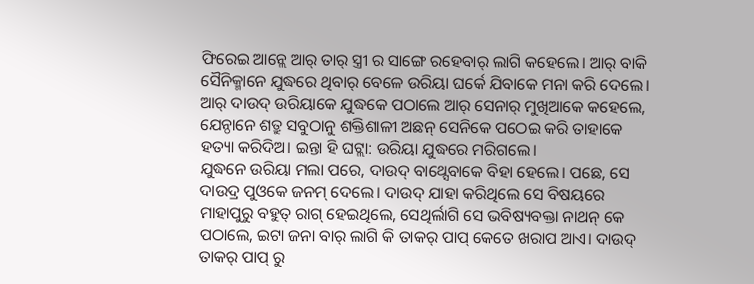ଫିରେଇ ଆନ୍ଲେ ଆର୍ ତାର୍ ସ୍ତ୍ରୀ ର ସାଙ୍ଗେ ରହେବାର୍ ଲାଗି କହେଲେ। ଆର୍ ବାକି ସୈନିକ୍ମାନେ ଯୁଦ୍ଧରେ ଥିବାର୍ ବେଳେ ଉରିୟା ଘର୍କେ ଯିବାକେ ମନା କରି ଦେଲେ। ଆର୍ ଦାଉଦ୍ ଉରିୟାକେ ଯୁଦ୍ଧକେ ପଠାଲେ ଆର୍ ସେନାର୍ ମୁଖିଆକେ କହେଲେ, ଯେନ୍ଠାନେ ଶତ୍ରୁ ସବୁଠାନୁ ଶକ୍ତିଶାଳୀ ଅଛନ୍ ସେନିକେ ପଠେଇ କରି ତାହାକେ ହତ୍ୟା କରିଦିଅ। ଇନ୍ତା ହି ଘଟ୍ଲା: ଉରିୟା ଯୁଦ୍ଧରେ ମରିଗଲେ।
ଯୁଦ୍ଧନେ ଉରିୟା ମଲା ପରେ, ଦାଉଦ୍ ବାଥ୍ସେବାକେ ବିହା ହେଲେ। ପଛେ, ସେ ଦାଉଦ୍ର ପୁଓକେ ଜନମ୍ ଦେଲେ। ଦାଉଦ୍ ଯାହା କରିଥିଲେ ସେ ବିଷୟରେ ମାହାପୁରୁ ବହୁତ୍ ରାଗ୍ ହେଇଥିଲେ, ସେଥିର୍ଲାଗି ସେ ଭବିଷ୍ୟବକ୍ତା ନାଥନ୍ କେ ପଠାଲେ, ଇଟା ଜନା ବାର୍ ଲାଗି କି ତାକର୍ ପାପ୍ କେତେ ଖରାପ ଆଏ। ଦାଉଦ୍ ତାକର୍ ପାପ୍ ରୁ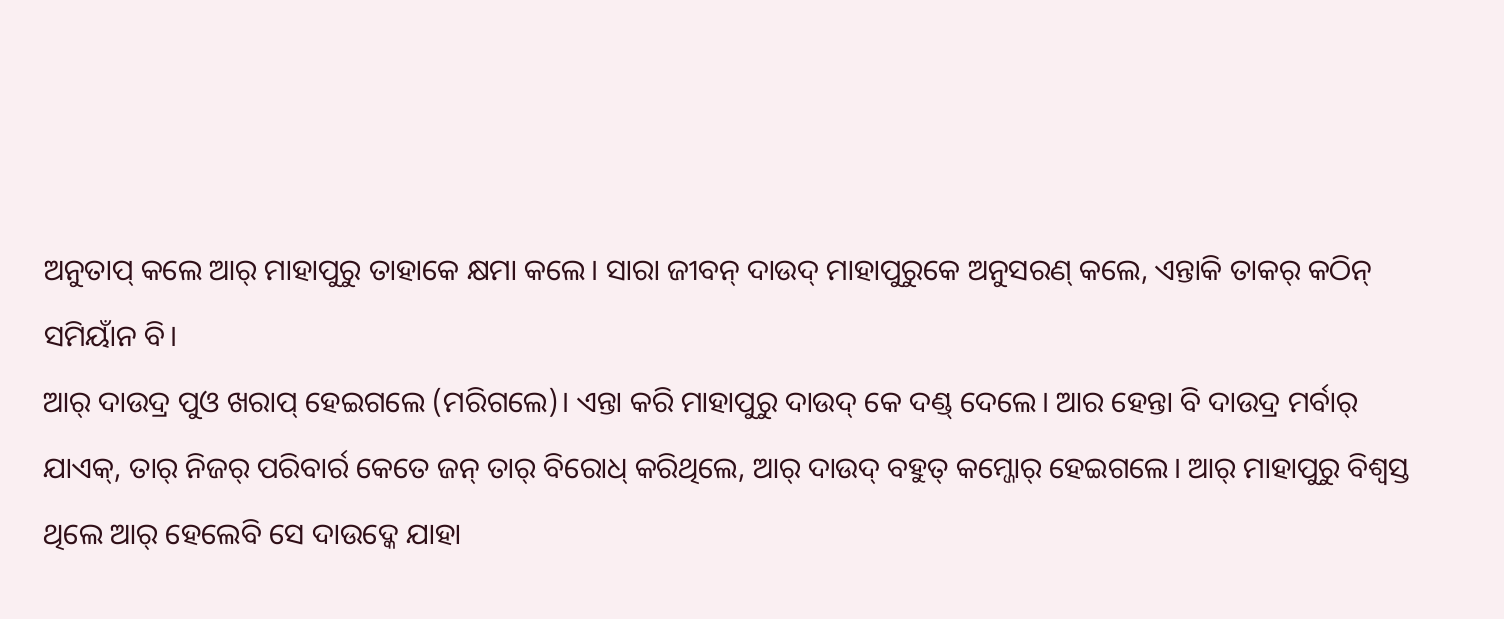ଅନୁତାପ୍ କଲେ ଆର୍ ମାହାପୁରୁ ତାହାକେ କ୍ଷମା କଲେ। ସାରା ଜୀବନ୍ ଦାଉଦ୍ ମାହାପୁରୁକେ ଅନୁସରଣ୍ କଲେ, ଏନ୍ତାକି ତାକର୍ କଠିନ୍ ସମିୟାଁନ ବି।
ଆର୍ ଦାଉଦ୍ର ପୁଓ ଖରାପ୍ ହେଇଗଲେ (ମରିଗଲେ)। ଏନ୍ତା କରି ମାହାପୁରୁ ଦାଉଦ୍ କେ ଦଣ୍ଡ୍ ଦେଲେ। ଆର ହେନ୍ତା ବି ଦାଉଦ୍ର ମର୍ବାର୍ ଯାଏକ୍, ତାର୍ ନିଜର୍ ପରିବାର୍ର କେତେ ଜନ୍ ତାର୍ ବିରୋଧ୍ କରିଥିଲେ, ଆର୍ ଦାଉଦ୍ ବହୁତ୍ କମ୍ଜୋର୍ ହେଇଗଲେ। ଆର୍ ମାହାପୁରୁ ବିଶ୍ୱସ୍ତ ଥିଲେ ଆର୍ ହେଲେବି ସେ ଦାଉଦ୍କେ ଯାହା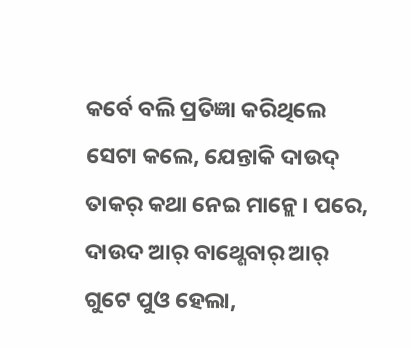କର୍ବେ ବଲି ପ୍ରତିଜ୍ଞା କରିଥିଲେ ସେଟା କଲେ, ଯେନ୍ତାକି ଦାଉଦ୍ ତାକର୍ କଥା ନେଇ ମାନ୍ଲେ। ପରେ, ଦାଉଦ ଆର୍ ବାଥ୍ଶେବାର୍ ଆର୍ ଗୁଟେ ପୁଓ ହେଲା,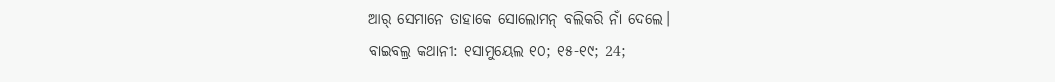ଆର୍ ସେମାନେ ତାହାକେ ସୋଲୋମନ୍ ବଲିକରି ନାଁ ଦେଲେ।
ବାଇବଲ୍ର କଥାନୀ: ୧ସାମୁୟେଲ ୧୦; ୧୫-୧୯; 24;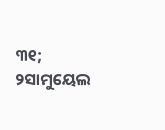୩୧; ୨ସାମୁୟେଲ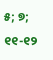୫; ୭; ୧୧-୧୨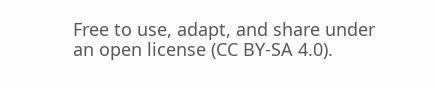Free to use, adapt, and share under an open license (CC BY-SA 4.0).